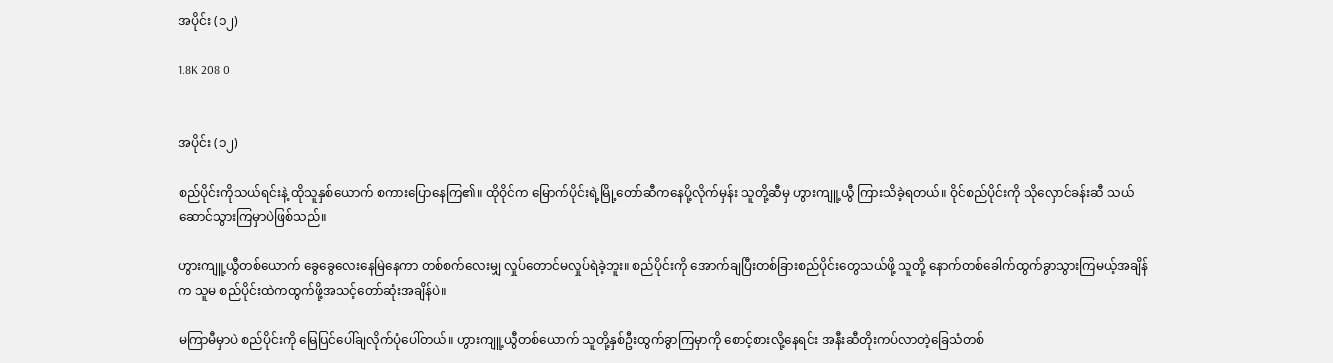အပိုင်း (၁၂)

1.8K 208 0


အပိုင်း (၁၂)

စည်ပိုင်းကိုသယ်ရင်းနဲ့ ထိုသူနှစ်ယောက် စကားပြောနေကြ၏။ ထိုဝိုင်က မြောက်ပိုင်းရဲ့မြို့တော်ဆီကနေပို့လိုက်မှန်း သူတို့ဆီမှ ဟွားကျူ့ယွီ ကြားသိခဲ့ရတယ်။ ဝိုင်စည်ပိုင်းကို သိုလှောင်ခန်းဆီ သယ်ဆောင်သွားကြမှာပဲဖြစ်သည်။

ဟွားကျူ့ယွီတစ်ယောက် ခွေခွေလေးနေမြဲနေကာ တစ်စက်လေးမျှ လှုပ်တောင်မလှုပ်ရဲခဲ့ဘူး။ စည်ပိုင်းကို အောက်ချပြီးတစ်ခြားစည်ပိုင်းတွေသယ်ဖို့ သူတို့ နောက်တစ်ခေါက်ထွက်ခွာသွားကြမယ့်အချိန်က သူမ စည်ပိုင်းထဲကထွက်ဖို့အသင့်တော်ဆုံးအချိန်ပဲ။

မကြာမီမှာပဲ စည်ပိုင်းကို မြေပြင်ပေါ်ချလိုက်ပုံပေါ်တယ်။ ဟွားကျူ့ယွီတစ်ယောက် သူတို့နှစ်ဦးထွက်ခွာကြမှာကို စောင့်စားလို့နေရင်း အနီးဆီတိုးကပ်လာတဲ့ခြေသံတစ်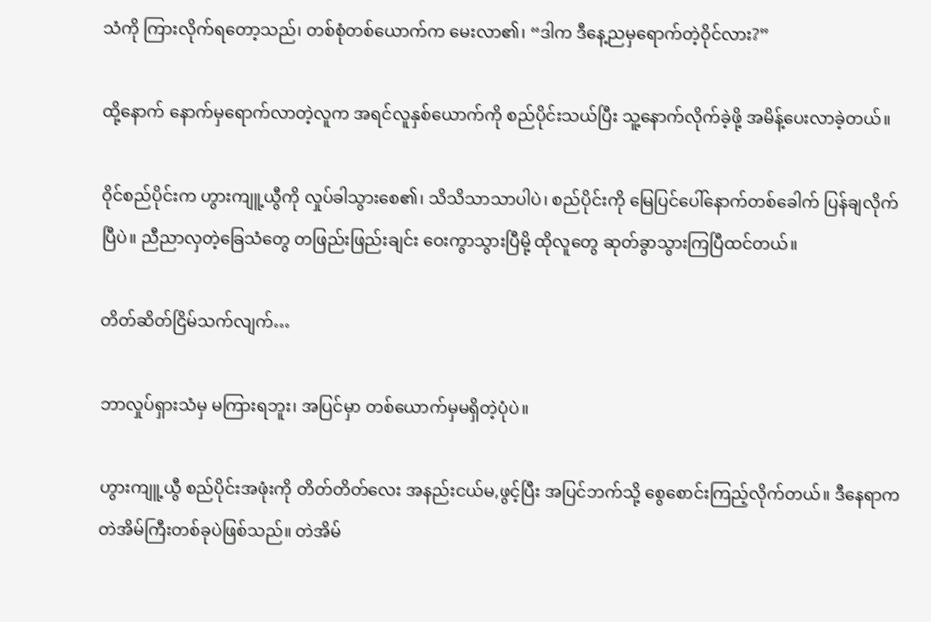သံကို ကြားလိုက်ရတော့သည်၊ တစ်စုံတစ်ယောက်က မေးလာ၏၊ “ဒါက ဒီနေ့ညမှရောက်တဲ့ဝိုင်လား?”

ထို့နောက် နောက်မှရောက်လာတဲ့လူက အရင်လူနှစ်ယောက်ကို စည်ပိုင်းသယ်ပြီး သူ့နောက်လိုက်ခဲ့ဖို့ အမိန့်ပေးလာခဲ့တယ်။

ဝိုင်စည်ပိုင်းက ဟွားကျူ့ယွီကို လှုပ်ခါသွားစေ၏၊ သိသိသာသာပါပဲ၊ စည်ပိုင်းကို မြေပြင်ပေါ်နောက်တစ်ခေါက် ပြန်ချလိုက်ပြီပဲ။ ညီညာလှတဲ့ခြေသံတွေ တဖြည်းဖြည်းချင်း ဝေးကွာသွားပြီမို့ ထိုလူတွေ ဆုတ်ခွာသွားကြပြီထင်တယ်။

တိတ်ဆိတ်ငြိမ်သက်လျက်…

ဘာလှုပ်ရှားသံမှ မကြားရဘူး၊ အပြင်မှာ တစ်ယောက်မှမရှိတဲ့ပုံပဲ။

ဟွားကျူ့ယွီ စည်ပိုင်းအဖုံးကို တိတ်တိတ်လေး အနည်းငယ်မ,ဖွင့်ပြီး အပြင်ဘက်သို့ စွေစောင်းကြည့်လိုက်တယ်။ ဒီနေရာက တဲအိမ်ကြီးတစ်ခုပဲဖြစ်သည်။ တဲအိမ်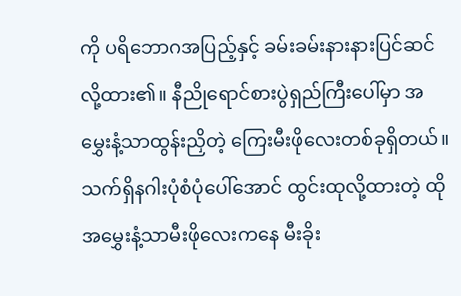ကို ပရိဘောဂအပြည့်နှင့် ခမ်းခမ်းနားနားပြင်ဆင်လို့ထား၏။ နီညိုရောင်စားပွဲရှည်ကြီးပေါ်မှာ အမွှေးနံ့သာထွန်းညှိတဲ့ ကြေးမီးဖိုလေးတစ်ခုရှိတယ်။ သက်ရှိနဂါးပုံစံပုံပေါ်အောင် ထွင်းထုလို့ထားတဲ့ ထိုအမွှေးနံ့သာမီးဖိုလေးကနေ မီးခိုး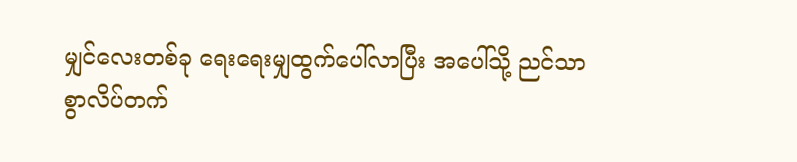မျှင်လေးတစ်ခု ရေးရေးမျှထွက်ပေါ်လာပြီး အပေါ်သို့ ညင်သာစွာလိပ်တက်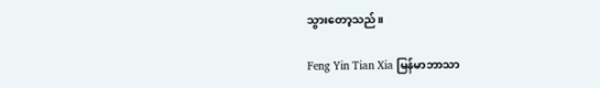သွားတော့သည်။

Feng Yin Tian Xia မြန်မာဘာသာ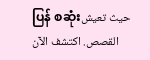ပြန် စဆုံးحيث تعيش القصص. اكتشف الآن